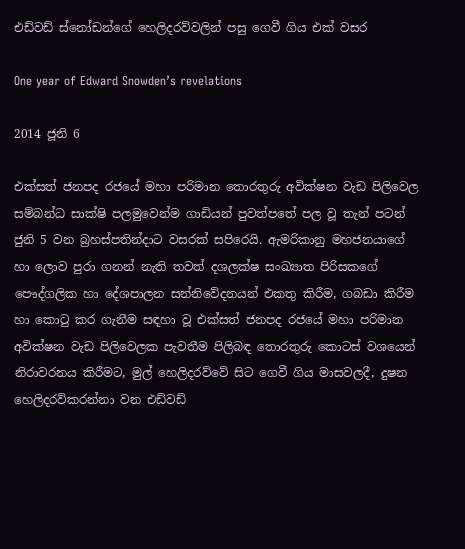එඩ්වඩ් ස්නෝඩන්ගේ හෙලිදරව්වලින් පසු ගෙවී ගිය එක් වසර

One year of Edward Snowden’s revelations

2014 ජූනි 6

එක්සත් ජනපද රජයේ මහා පරිමාන තොරතුරු අවික්ෂන වැඩ පිලිවෙල සම්බන්ධ සාක්ෂි පලමුවෙන්ම ගාඩියන් පුවත්පතේ පල වූ තැන් පටන් ජුනි 5 වන බ්‍රහස්පතින්දාට වසරක් සපිරෙයි. ඇමරිකානු මහජනයාගේ හා ලොව පුරා ගනන් නැති තවත් දශලක්ෂ සංඛ්‍යාත පිරිසකගේ පෞද්ගලික හා දේශපාලන සන්නිවේදනයන් එකතු කිරීම, ගබඩා කිරීම හා කොටු කර ගැනීම සඳහා වූ එක්සත් ජනපද රජයේ මහා පරිමාන අවික්ෂන වැඩ පිලිවෙලක පැවතීම පිලිබඳ තොරතුරු කොටස් වශයෙන් නිරාවරනය කිරීමට, මුල් හෙලිදරව්වේ සිට ගෙවී ගිය මාසවලදී, දුෂන හෙලිදරව්කරන්නා වන එඩ්වඩ්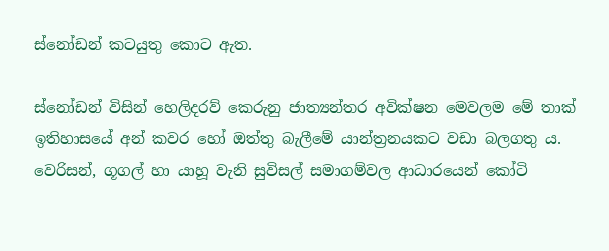ස්නෝඩන් කටයුතු කොට ඇත.

ස්නෝඩන් විසින් හෙලිදරව් කෙරුනු ජාත්‍යන්තර අවික්ෂන මෙවලම මේ තාක් ඉතිහාසයේ අන් කවර හෝ ඔත්තු බැලීමේ යාන්ත්‍රනයකට වඩා බලගතු ය. වෙරිසන්, ගූගල් හා යාහූ වැනි සුවිසල් සමාගම්වල ආධාරයෙන් කෝටි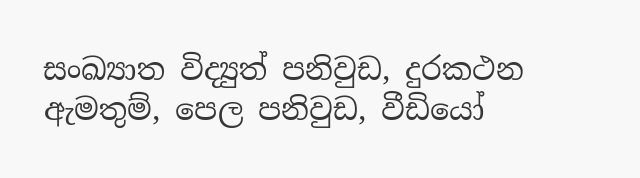සංඛ්‍යාත විද්‍යුත් පනිවුඩ, දුරකථන ඇමතුම්, පෙල පනිවුඩ, වීඩියෝ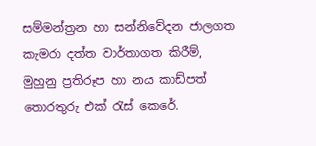සම්මන්ත්‍රන හා සන්නිවේදන ජාලගත කැමරා දත්ත වාර්තාගත කිරීම්, මුහුනු ප්‍රතිරූප හා නය කාඩ්පත් තොරතුරු එක් රැස් කෙරේ.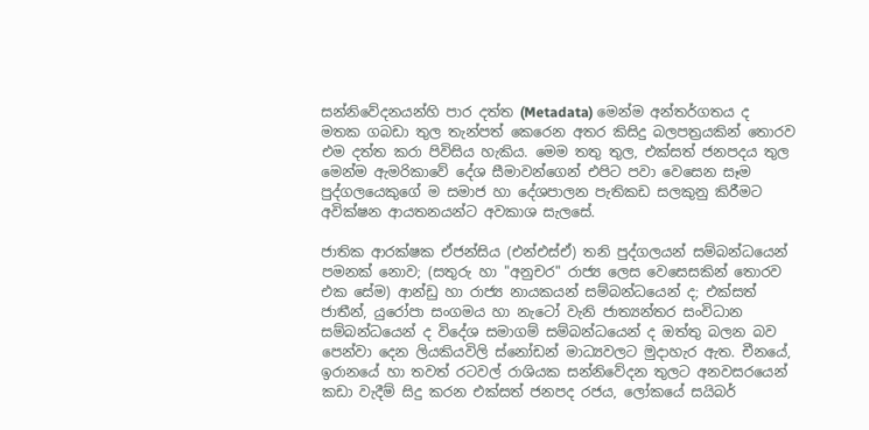සන්නිවේදනයන්හි පාර දත්ත (Metadata) මෙන්ම අන්තර්ගතය ද මතක ගබඩා තුල තැන්පත් කෙරෙන අතර කිසිදු බලපත්‍රයකින් තොරව එම දත්ත කරා පිවිසිය හැකිය. මෙම තතු තුල, එක්සත් ජනපදය තුල මෙන්ම ඇමරිකාවේ දේශ සීමාවන්ගෙන් එපිට පවා වෙසෙන සෑම පුද්ගලයෙකුගේ ම සමාජ හා දේශපාලන පැතිකඩ සලකුනු කිරීමට අවික්ෂන ආයතනයන්ට අවකාශ සැලසේ.

ජාතික ආරක්ෂක ඒජන්සිය (එන්එස්ඒ) තනි පුද්ගලයන් සම්බන්ධයෙන් පමනක් නොව; (සතුරු හා "අනුචර" රාජ්‍ය ලෙස වෙසෙසකින් තොරව එක සේම) ආන්ඩු හා රාජ්‍ය නායකයන් සම්බන්ධයෙන් ද; එක්සත් ජාතීන්, යුරෝපා සංගමය හා නැටෝ වැනි ජාත්‍යන්තර සංවිධාන සම්බන්ධයෙන් ද විදේශ සමාගම් සම්බන්ධයෙන් ද ඔත්තු බලන බව පෙන්වා දෙන ලියකියවිලි ස්නෝඩන් මාධ්‍යවලට මුදාහැර ඇත. චීනයේ, ඉරානයේ හා තවත් රටවල් රාශියක සන්නිවේදන තුලට අනවසරයෙන් කඩා වැදීම් සිදු කරන එක්සත් ජනපද රජය, ලෝකයේ සයිබර්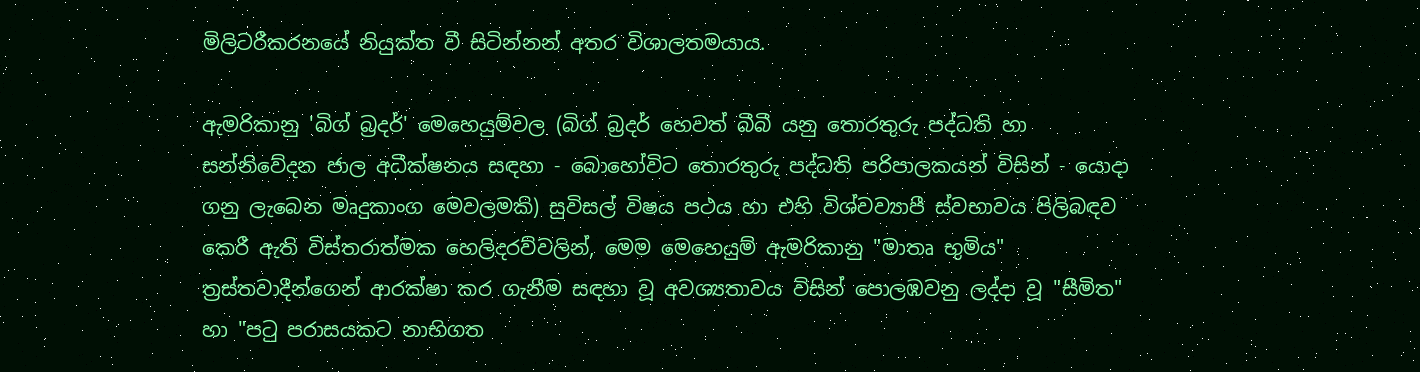මිලිටරීකරනයේ නියුක්ත වී සිටින්නන් අතර විශාලතමයාය.

ඇමරිකානු 'බිග් බ්‍රදර්' මෙහෙයුම්වල (බිග් බ්‍රදර් හෙවත් බීබී යනු තොරතුරු පද්ධති හා සන්නිවේදන ජාල අධීක්ෂනය සඳහා - බොහෝවිට තොරතුරු පද්ධති පරිපාලකයන් විසින් - යොදා ගනු ලැබෙන මෘදුකාංග මෙවලමකි) සුවිසල් විෂය පථය හා එහි විශ්වව්‍යාපී ස්වභාවය පිලිබඳව කෙරී ඇති විස්තරාත්මක හෙලිදරව්වලින්, මෙම මෙහෙයුම් ඇමරිකානු "මාතෘ භුමිය" ත්‍රස්තවාදීන්ගෙන් ආරක්ෂා කර ගැනීම සඳහා වූ අවශ්‍යතාවය විසින් පොලඹවනු ලද්දා වූ "සීමිත" හා "පටු පරාසයකට නාභිගත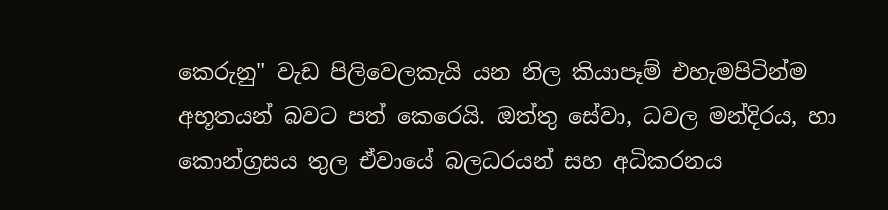කෙරුනු" වැඩ පිලිවෙලකැයි යන නිල කියාපෑම් එහැමපිටින්ම අභූතයන් බවට පත් කෙරෙයි. ඔත්තු සේවා, ධවල මන්දිරය, හා කොන්ග්‍රසය තුල ඒවායේ බලධරයන් සහ අධිකරනය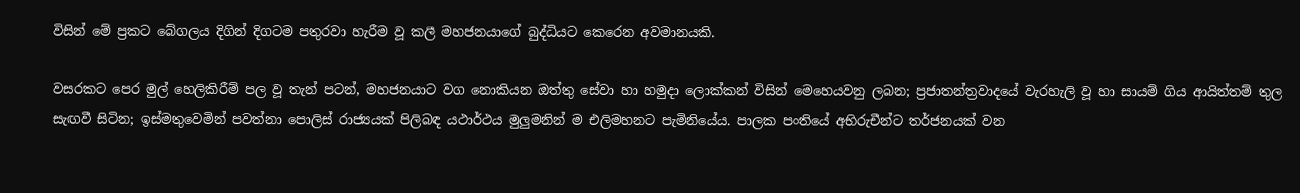විසින් මේ ප්‍රකට බේගලය දිගින් දිගටම පතුරවා හැරීම වූ කලී මහජනයාගේ බුද්ධියට කෙරෙන අවමානයකි.

වසරකට පෙර මුල් හෙලිකිරීම් පල වූ තැන් පටන්, මහජනයාට වග නොකියන ඔත්තු සේවා හා හමුදා ලොක්කන් විසින් මෙහෙයවනු ලබන; ප්‍රජාතන්ත්‍රවාදයේ වැරහැලි වූ හා සායම් ගිය ආයිත්තම් තුල සැඟවී සිටින; ඉස්මතුවෙමින් පවත්නා පොලිස් රාජ්‍යයක් පිලිබඳ යථාර්ථය මුලුමනින් ම එලිමහනට පැමිනියේය. පාලක පංතියේ අභිරුචීන්ට තර්ජනයක් වන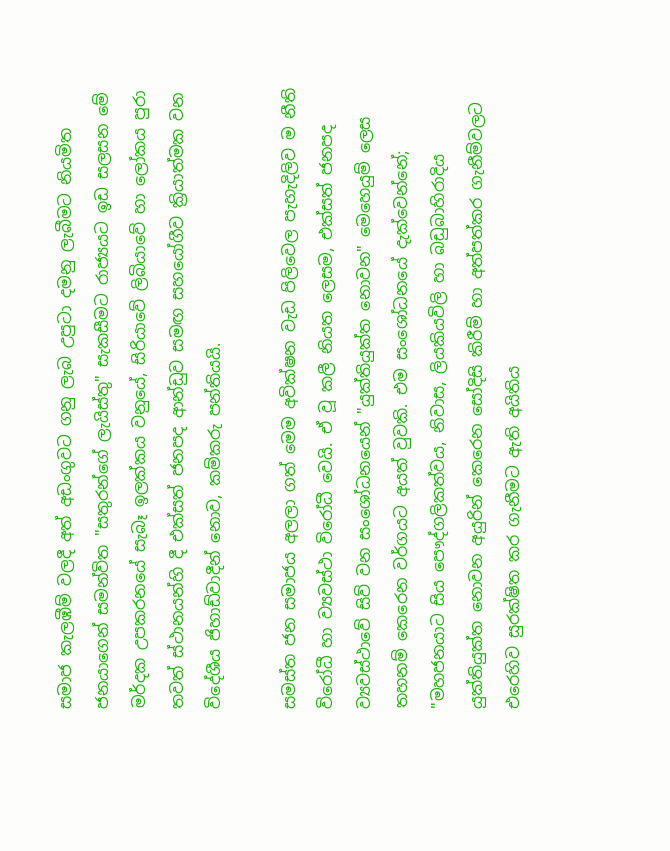සමාජ කැලඹීම් වලදී අත් අඩංගුවට ගනු ලැබ උපුටා දමනු ලැබීමට නියමිත ජනයාගෙන් සමන්විත "සතුරන්ගේ ලැයිස්තු" සැකසීමට රාජ්‍යයට ඉඩ සලසන මේ මර්දක උපකරනයේ සැබෑ ඉලක්කය වනුයේ, සිරියාවේ ලිබියාවේ හා ලෝකය පුරා තවත් ස්ථානයන්හි දී එක්සත් ජනපද ආන්ඩුව සමඟ සහයෝගීව ක්‍රියාත්මක වන විදේශීය ජිහාඩ්වාදීන් නොව, කම්කරු පන්තියයි.

සමස්ත ජන සමාජය අලලා ගත් මෙම අවික්ෂන වැඩ පිලිවෙල පැහැදිලිව ම නීති විරෝධී හා ව්‍යවස්ථා විරෝධී වෙයි. ඒ වූ කලී නියත ලෙසම, එක්සත් ජනපද ව්‍යවස්ථාවේ සිව් වන සංශෝධනයෙන් "යුක්තියුක්ත නොවන" මෙහෙයුම් ලෙස තහනම් කෙරෙන වර්ගයට අයත් වුවකි. එම සංශෝධනයේ දැක්වෙන්නේ; "මහජනයාට සිය පෞද්ගලිකත්වය, නිවාස, ලියකියවිලි හා බඩුබාහිරාදිය යුක්තියුක්ත නොවන අයුරින් කෙරෙන සෝදිසි කිරීම් හා අත්පත්කර ගැනීම්වලට එරෙහිව සුරක්ෂිත කර ගැනීමට ඇති අයිතිය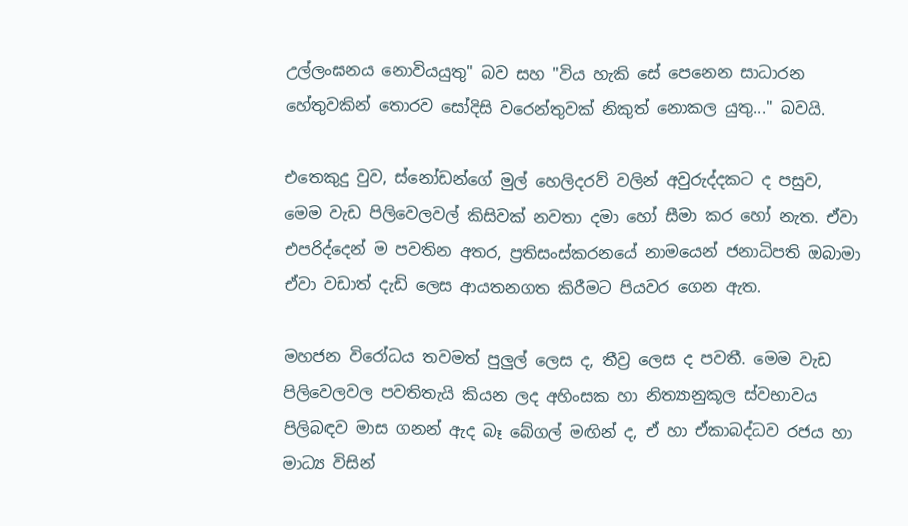උල්ලංඝනය නොවියයුතු" බව සහ "විය හැකි සේ පෙනෙන සාධාරන හේතුවකින් තොරව සෝදිසි වරෙන්තුවක් නිකුත් නොකල යුතු..." බවයි.

එතෙකුදු වුව, ස්නෝඩන්ගේ මුල් හෙලිදරව් වලින් අවුරුද්දකට ද පසුව, මෙම වැඩ පිලිවෙලවල් කිසිවක් නවතා දමා හෝ සීමා කර හෝ නැත. ඒවා එපරිද්දෙන් ම පවතින අතර, ප්‍රතිසංස්කරනයේ නාමයෙන් ජනාධිපති ඔබාමා ඒවා වඩාත් දැඩි ලෙස ආයතනගත කිරීමට පියවර ගෙන ඇත.

මහජන විරෝධය තවමත් පුලුල් ලෙස ද, තීව්‍ර ලෙස ද පවතී. මෙම වැඩ පිලිවෙලවල පවතිතැයි කියන ලද අහිංසක හා නිත්‍යානුකූල ස්වභාවය පිලිබඳව මාස ගනන් ඇද බෑ බේගල් මඟින් ද, ඒ හා ඒකාබද්ධව රජය හා මාධ්‍ය විසින්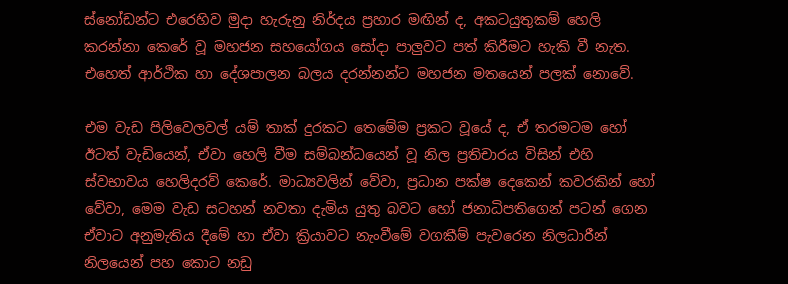ස්නෝඩන්ට එරෙහිව මුදා හැරුනු නිර්දය ප්‍රහාර මඟින් ද, අකටයුතුකම් හෙලි කරන්නා කෙරේ වූ මහජන සහයෝගය සෝදා පාලුවට පත් කිරීමට හැකි වී නැත. එහෙත් ආර්ථික හා දේශපාලන බලය දරන්නන්ට මහජන මතයෙන් පලක් නොවේ.

එම වැඩ පිලිවෙලවල් යම් තාක් දුරකට තෙමේම ප්‍රකට වූයේ ද, ඒ තරමටම හෝ ඊටත් වැඩියෙන්, ඒවා හෙලි වීම සම්බන්ධයෙන් වූ නිල ප්‍රතිචාරය විසින් එහි ස්වභාවය හෙලිදරව් කෙරේ. මාධ්‍යවලින් වේවා, ප්‍රධාන පක්ෂ දෙකෙන් කවරකින් හෝ වේවා, මෙම වැඩ සටහන් නවතා දැමිය යුතු බවට හෝ ජනාධිපතිගෙන් පටන් ගෙන ඒවාට අනුමැතිය දීමේ හා ඒවා ක්‍රියාවට නැංවීමේ වගකීම් පැවරෙන නිලධාරීන් නිලයෙන් පහ කොට නඩු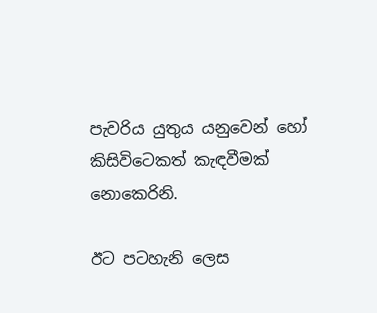පැවරිය යුතුය යනුවෙන් හෝ කිසිවිටෙකත් කැඳවීමක් නොකෙරිනි.

ඊට පටහැනි ලෙස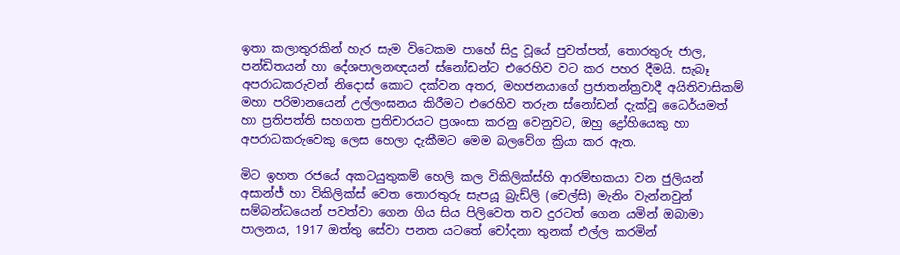ඉතා කලාතුරකින් හැර සැම විටෙකම පාහේ සිදු වූයේ පුවත්පත්, තොරතුරු ජාල, පන්ඩිතයන් හා දේශපාලනඥයන් ස්නෝඩන්ට එරෙහිව වට කර පහර දීමයි. සැබෑ අපරාධකරුවන් නිදොස් කොට දක්වන අතර, මහජනයාගේ ප්‍රජාතන්ත්‍රවාදී අයිතිවාසිකම් මහා පරිමානයෙන් උල්ලංඝනය කිරීමට එරෙහිව තරුන ස්නෝඩන් දැක්වූ ධෛර්යමත් හා ප්‍රතිපත්ති සහගත ප්‍රතිචාරයට ප්‍රශංසා කරනු වෙනුවට, ඔහු ද්‍රෝහියෙකු හා අපරාධකරුවෙකු ලෙස හෙලා දැකීමට මෙම බලවේග ක්‍රියා කර ඇත.

මිට ඉහත රජයේ අකටයුතුකම් හෙලි කල විකිලික්ස්හි ආරම්භකයා වන ජුලියන් අසාන්ජ් හා විකිලික්ස් වෙත තොරතුරු සැපයූ බ්‍රැඩ්ලි (චෙල්සි) මැනිං වැන්නවුන් සම්බන්ධයෙන් පවත්වා ගෙන ගිය සිය පිලිවෙත තව දුරටත් ගෙන යමින් ඔබාමා පාලනය, 1917 ඔත්තු සේවා පනත යටතේ චෝදනා තුනක් එල්ල කරමින්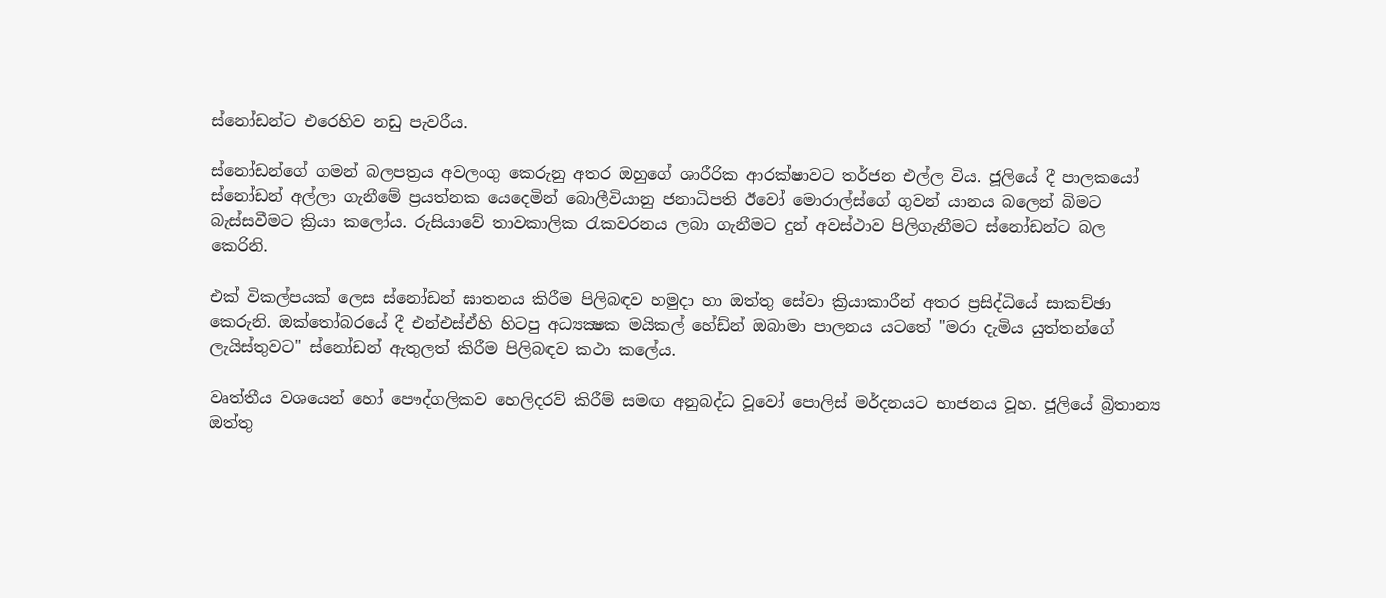ස්නෝඩන්ට එරෙහිව නඩු පැවරීය.

ස්නෝඩන්ගේ ගමන් බලපත්‍රය අවලංගු කෙරුනු අතර ඔහුගේ ශාරීරික ආරක්ෂාවට තර්ජන එල්ල විය. ජූලියේ දී පාලකයෝ ස්නෝඩන් අල්ලා ගැනීමේ ප්‍රයත්නක යෙදෙමින් බොලීවියානු ජනාධිපති ඊවෝ මොරාල්ස්ගේ ගුවන් යානය බලෙන් බිමට බැස්සවීමට ක්‍රියා කලෝය. රුසියාවේ තාවකාලික රැකවරනය ලබා ගැනීමට දුන් අවස්ථාව පිලිගැනීමට ස්නෝඩන්ට බල කෙරිනි.

එක් විකල්පයක් ලෙස ස්නෝඩන් ඝාතනය කිරීම පිලිබඳව හමුදා හා ඔත්තු සේවා ක්‍රියාකාරීන් අතර ප්‍රසිද්ධියේ සාකච්ඡා කෙරුනි. ඔක්තෝබරයේ දී එන්එස්ඒහි හිටපු අධ්‍යක්‍ෂක මයිකල් හේඩ්න් ඔබාමා පාලනය යටතේ "මරා දැමිය යුත්තන්ගේ ලැයිස්තුවට" ස්නෝඩන් ඇතුලත් කිරීම පිලිබඳව කථා කලේය.

වෘත්තීය වශයෙන් හෝ පෞද්ගලිකව හෙලිදරව් කිරීම් සමඟ අනුබද්ධ වූවෝ පොලිස් මර්දනයට භාජනය වූහ. ජූලියේ බ්‍රිතාන්‍ය ඔත්තු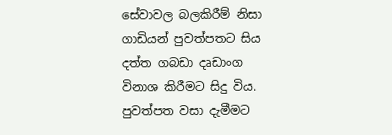සේවාවල බලකිරීම් නිසා ගාඩියන් පුවත්පතට සිය දත්ත ගබඩා දෘඩාංග විනාශ කිරීමට සිදු විය. පුවත්පත වසා දැමීමට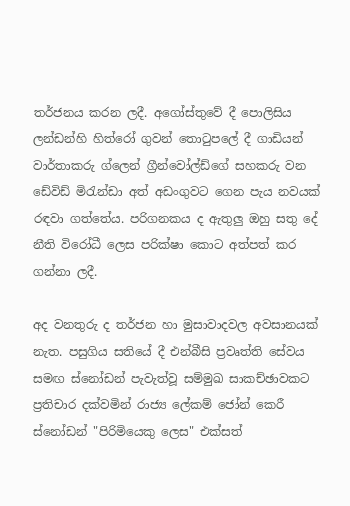තර්ජනය කරන ලදී. අගෝස්තුවේ දී පොලිසිය ලන්ඩන්හි හිත්රෝ ගුවන් තොටුපලේ දී ගාඩියන් වාර්තාකරු ග්ලෙන් ග්‍රීන්වෝල්ඩ්ගේ සහකරු වන ඩේවිඩ් මිරැන්ඩා අත් අඩංගුවට ගෙන පැය නවයක් රඳවා ගත්තේය. පරිගනකය ද ඇතුලු ඔහු සතු දේ නීති විරෝධී ලෙස පරික්ෂා කොට අත්පත් කර ගන්නා ලදී.

අද වනතුරු ද තර්ජන හා මුසාවාදවල අවසානයක් නැත. පසුගිය සතියේ දී එන්බීසි ප්‍රවෘත්ති සේවය සමඟ ස්නෝඩන් පැවැත්වූ සම්මුඛ සාකච්ඡාවකට ප්‍රතිචාර දක්වමින් රාජ්‍ය ලේකම් ජෝන් කෙරී ස්නෝඩන් "පිරිමියෙකු ලෙස" එක්සත්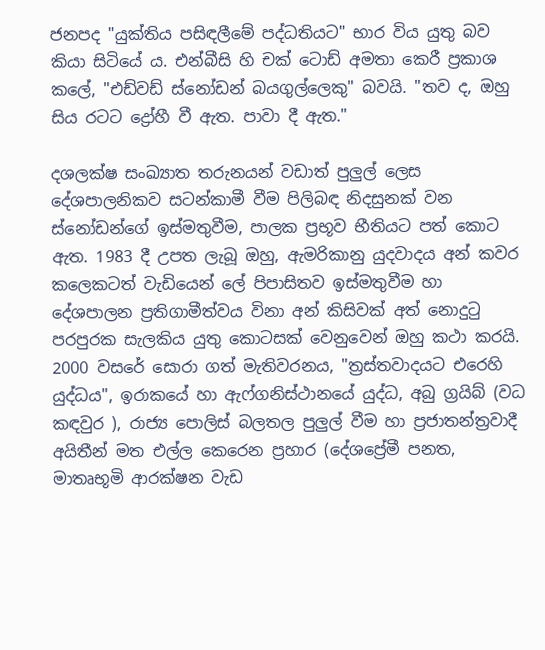ජනපද "යුක්තිය පසිඳලීමේ පද්ධතියට" භාර විය යුතු බව කියා සිටියේ ය. එන්බීසි හි චක් ටොඩ් අමතා කෙරී ප්‍රකාශ කලේ, "එඩ්වඩ් ස්නෝඩන් බයගුල්ලෙකු" බවයි. "තව ද, ඔහු සිය රටට ද්‍රෝහී වී ඇත. පාවා දී ඇත."

දශලක්ෂ සංඛ්‍යාත තරුනයන් වඩාත් පුලුල් ලෙස දේශපාලනිකව සටන්කාමී වීම පිලිබඳ නිදසුනක් වන ස්නෝඩන්ගේ ඉස්මතුවීම, පාලක ප්‍රභූව භීතියට පත් කොට ඇත. 1983 දී උපත ලැබූ ඔහු, ඇමරිකානු යුදවාදය අන් කවර කලෙකටත් වැඩියෙන් ලේ පිපාසිතව ඉස්මතුවීම හා දේශපාලන ප්‍රතිගාමීත්වය විනා අන් කිසිවක් අත් නොදුටු පරපුරක සැලකිය යුතු කොටසක් වෙනුවෙන් ඔහු කථා කරයි. 2000 වසරේ සොරා ගත් මැතිවරනය, "ත්‍රස්තවාදයට එරෙහි යුද්ධය", ඉරාකයේ හා ඇෆ්ගනිස්ථානයේ යුද්ධ, අබු ග්‍රයිබ් (වධ කඳවුර ), රාජ්‍ය පොලිස් බලතල පුලුල් වීම හා ප්‍රජාතන්ත්‍රවාදී අයිතීන් මත එල්ල කෙරෙන ප්‍රහාර (දේශප්‍රේමී පනත, මාතෘභූමි ආරක්ෂන වැඩ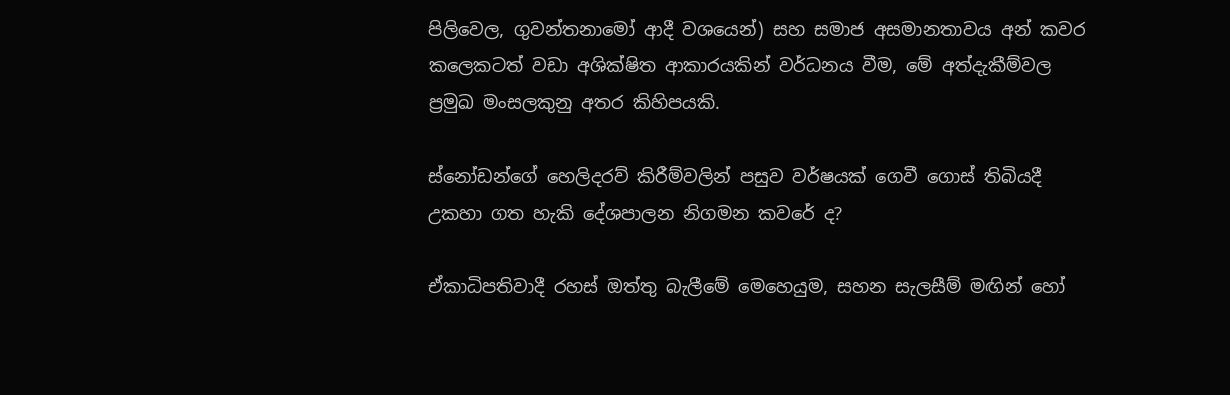පිලිවෙල, ගුවන්තනාමෝ ආදී වශයෙන්) සහ සමාජ අසමානතාවය අන් කවර කලෙකටත් වඩා අශික්ෂිත ආකාරයකින් වර්ධනය වීම, මේ අත්දැකීම්වල ප්‍රමුඛ මංසලකුනු අතර කිහිපයකි.

ස්නෝඩන්ගේ හෙලිදරව් කිරීම්වලින් පසුව වර්ෂයක් ගෙවී ගොස් තිබියදී උකහා ගත හැකි දේශපාලන නිගමන කවරේ ද?

ඒකාධිපතිවාදී රහස් ඔත්තු බැලීමේ මෙහෙයුම, සහන සැලසීම් මඟින් හෝ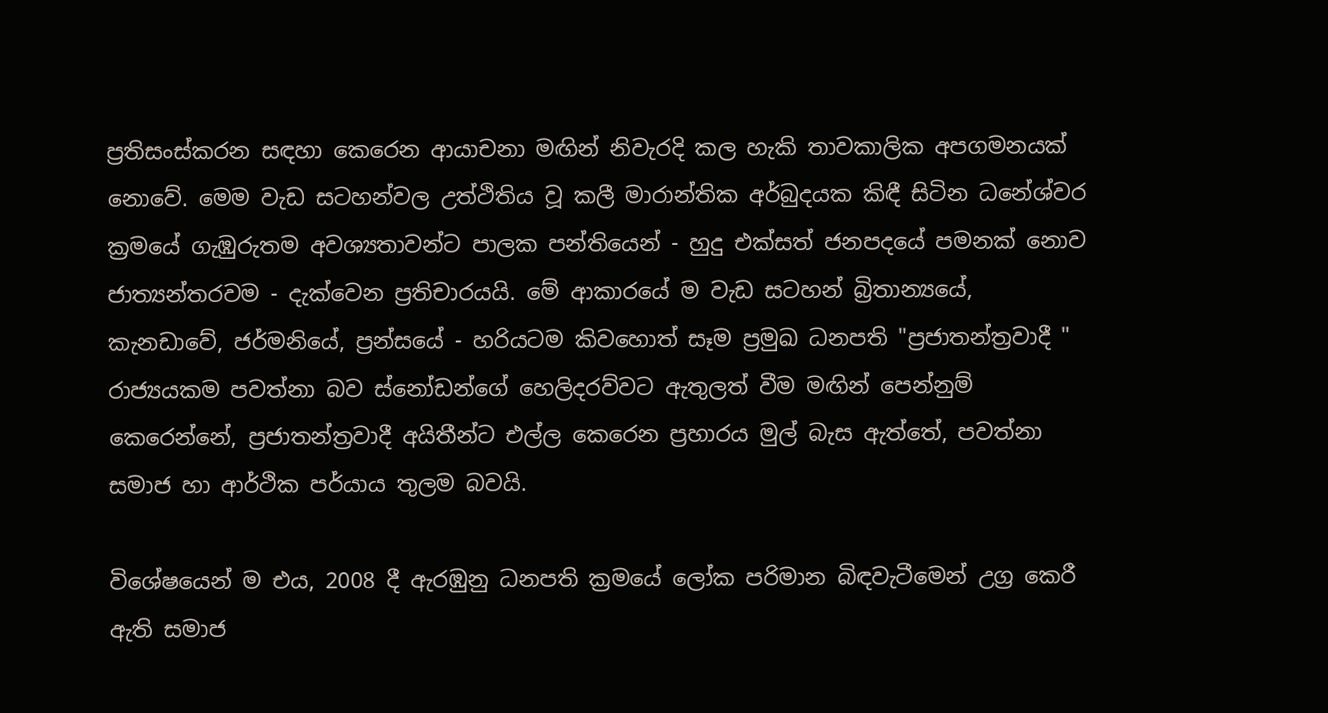ප්‍රතිසංස්කරන සඳහා කෙරෙන ආයාචනා මඟින් නිවැරදි කල හැකි තාවකාලික අපගමනයක් නොවේ. මෙම වැඩ සටහන්වල උත්ථිතිය වූ කලී මාරාන්තික අර්බුදයක කිඳී සිටින ධනේශ්වර ක්‍රමයේ ගැඹුරුතම අවශ්‍යතාවන්ට පාලක පන්තියෙන් - හුදු එක්සත් ජනපදයේ පමනක් නොව ජාත්‍යන්තරවම - දැක්වෙන ප්‍රතිචාරයයි. මේ ආකාරයේ ම වැඩ සටහන් බ්‍රිතාන්‍යයේ, කැනඩාවේ, ජර්මනියේ, ප්‍රන්සයේ - හරියටම කිවහොත් සෑම ප්‍රමුඛ ධනපති "ප්‍රජාතන්ත්‍රවාදී " රාජ්‍යයකම පවත්නා බව ස්නෝඩන්ගේ හෙලිදරව්වට ඇතුලත් වීම මඟින් පෙන්නුම් කෙරෙන්නේ, ප්‍රජාතන්ත්‍රවාදී අයිතීන්ට එල්ල කෙරෙන ප්‍රහාරය මුල් බැස ඇත්තේ, පවත්නා සමාජ හා ආර්ථික පර්යාය තුලම බවයි.

විශේෂයෙන් ම එය, 2008 දී ඇරඹුනු ධනපති ක්‍රමයේ ලෝක පරිමාන බිඳවැටීමෙන් උග්‍ර කෙරී ඇති සමාජ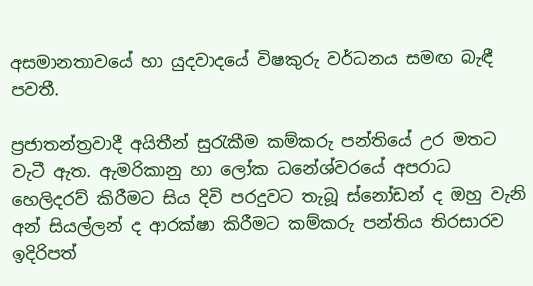අසමානතාවයේ හා යුදවාදයේ විෂකුරු වර්ධනය සමඟ බැඳී පවතී.

ප්‍රජාතන්ත්‍රවාදී අයිතීන් සුරැකීම කම්කරු පන්තියේ උර මතට වැටී ඇත. ඇමරිකානු හා ලෝක ධනේශ්වරයේ අපරාධ හෙලිදරව් කිරීමට සිය දිවි පරදුවට තැබූ ස්නෝඩන් ද ඔහු වැනි අන් සියල්ලන් ද ආරක්ෂා කිරීමට කම්කරු පන්තිය තිරසාරව ඉදිරිපත්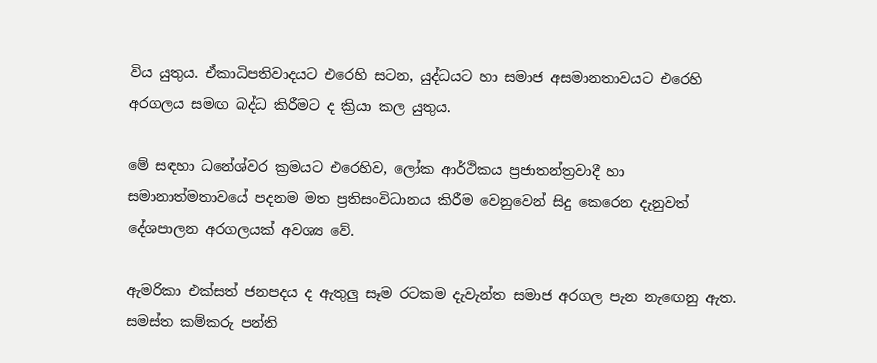විය යුතුය. ඒකාධිපතිවාදයට එරෙහි සටන, යුද්ධයට හා සමාජ අසමානතාවයට එරෙහි අරගලය සමඟ බද්ධ කිරීමට ද ක්‍රියා කල යුතුය.

මේ සඳහා ධනේශ්වර ක්‍රමයට එරෙහිව, ලෝක ආර්ථිකය ප්‍රජාතන්ත්‍රවාදී හා සමානාත්මතාවයේ පදනම මත ප්‍රතිසංවිධානය කිරීම වෙනුවෙන් සිදු කෙරෙන දැනුවත් දේශපාලන අරගලයක් අවශ්‍ය වේ.

ඇමරිකා එක්සත් ජනපදය ද ඇතුලු සෑම රටකම දැවැන්ත සමාජ අරගල පැන නැඟෙනු ඇත. සමස්ත කම්කරු පන්ති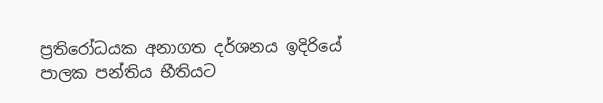ප්‍රතිරෝධයක අනාගත දර්ශනය ඉදිරියේ පාලක පන්තිය භීතියට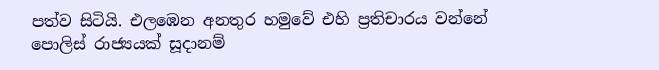පත්ව සිටියි. එලඹෙන අනතුර හමුවේ එහි ප්‍රතිචාරය වන්නේ පොලිස් රාජ්‍යයක් සූදානම්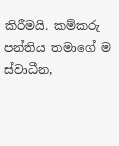කිරීමයි. කම්කරු පන්තිය තමාගේ ම ස්වාධීන,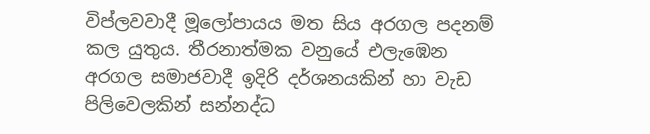විප්ලවවාදී මූලෝපායය මත සිය අරගල පදනම් කල යුතුය. තීරනාත්මක වනුයේ එලැඹෙන අරගල සමාජවාදී ඉදිරි දර්ශනයකින් හා වැඩ පිලිවෙලකින් සන්නද්ධ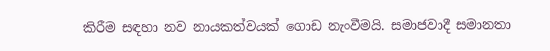කිරීම සඳහා නව නායකත්වයක් ගොඩ නැංවීමයි. සමාජවාදී සමානතා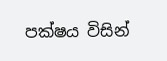පක්ෂය විසින්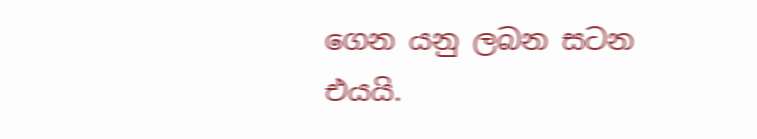ගෙන යනු ලබන සටන එයයි.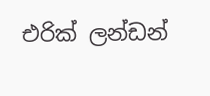එරික් ලන්ඩන්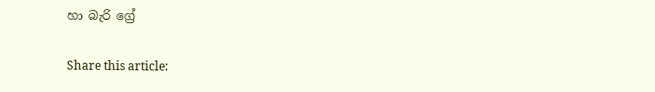හා බැරි ග්‍රේ

Share this article: